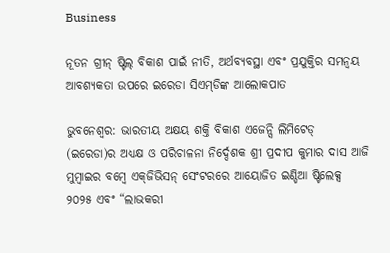Business

ନୂତନ ଗ୍ରୀନ୍ ଷ୍ଟିଲ୍ ବିକାଶ ପାଇଁ ନୀତି, ଅର୍ଥବ୍ୟବସ୍ଥା ଏବଂ ପ୍ରଯୁକ୍ତିର ସମନ୍ୱୟ ଆବଶ୍ୟକତା ଉପରେ ଇରେଡା ସିଏମ୍‌ଡିଙ୍କ ଆଲୋକପାତ

ଭୁବନେଶ୍ୱର: ଭାରତୀୟ ଅକ୍ଷୟ ଶକ୍ତି ବିକାଶ ଏଜେନ୍ସି ଲିମିଟେଡ୍ (ଇରେଡା)ର ଅଧ୍ୟକ୍ଷ ଓ ପରିଚାଳନା ନିର୍ଦ୍ଦେଶକ ଶ୍ରୀ ପ୍ରଦୀପ କୁମାର ଦାସ ଆଜି ମୁମ୍ବାଇର ବମ୍ବେ ଏକ୍‌ଜିଭିସନ୍ ସେଂଟରରେ ଆୟୋଜିତ ଇଣ୍ଡିଆ ଷ୍ଟିଲେକ୍ସ ୨୦୨୫ ଏବଂ “ଲାଭକରୀ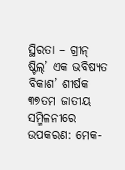ସ୍ଥିରତା – ଗ୍ରୀନ୍ ଷ୍ଟିଲ୍‌’ ଏକ ଭବିଷ୍ୟତ ବିକାଶ’ ଶୀର୍ଷକ ୩୭ତମ ଜାତୀୟ ସମ୍ମିଳନୀରେ ଉପକରଣ: ମେକ-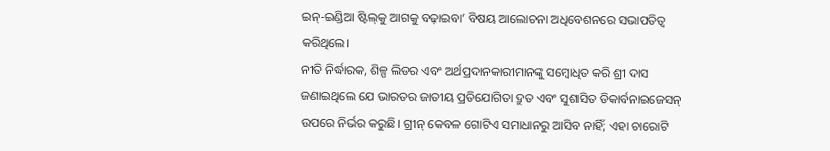ଇନ୍‌-ଇଣ୍ଡିଆ ଷ୍ଟିଲ୍‌କୁ ଆଗକୁ ବଢ଼ାଇବା’ ବିଷୟ ଆଲୋଚନା ଅଧିବେଶନରେ ସଭାପତିତ୍ୱ କରିଥିଲେ।
ନୀତି ନିର୍ଦ୍ଧାରକ, ଶିଳ୍ପ ଲିଡର ଏବଂ ଅର୍ଥପ୍ରଦାନକାରୀମାନଙ୍କୁ ସମ୍ବୋଧିତ କରି ଶ୍ରୀ ଦାସ ଜଣାଇଥିଲେ ଯେ ଭାରତର ଜାତୀୟ ପ୍ରତିଯୋଗିତା ଦ୍ରୁତ ଏବଂ ସୁଶାସିତ ଡିକାର୍ବନାଇଜେସନ୍ ଉପରେ ନିର୍ଭର କରୁଛି। ଗ୍ରୀନ୍ କେବଳ ଗୋଟିଏ ସମାଧାନରୁ ଆସିବ ନାହିଁ; ଏହା ଚାରୋଟି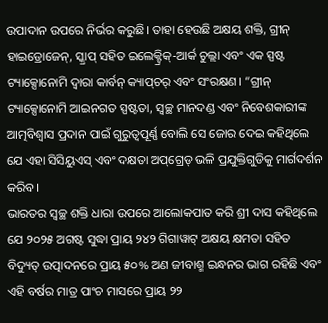ଉପାଦାନ ଉପରେ ନିର୍ଭର କରୁଛି। ତାହା ହେଉଛି ଅକ୍ଷୟ ଶକ୍ତି, ଗ୍ରୀନ୍ ହାଇଡ୍ରୋଜେନ୍‌, ସ୍କ୍ରାପ୍ ସହିତ ଇଲେକ୍ଟ୍ରିକ୍‌-ଆର୍କ ଚୁଲ୍ଲା ଏବଂ ଏକ ସ୍ପଷ୍ଟ ଟ୍ୟାକ୍ସୋନୋମି ଦ୍ୱାରା କାର୍ବନ୍ କ୍ୟାପ୍‌ଚର୍ ଏବଂ ସଂରକ୍ଷଣ। “ଗ୍ରୀନ୍ ଟ୍ୟାକ୍ସୋନୋମି ଆଇନଗତ ସ୍ପଷ୍ଟତା, ସ୍ୱଚ୍ଛ ମାନଦଣ୍ଡ ଏବଂ ନିବେଶକାରୀଙ୍କ ଆତ୍ମବିଶ୍ୱାସ ପ୍ରଦାନ ପାଇଁ ଗୁରୁତ୍ୱପୂର୍ଣ୍ଣ ବୋଲି ସେ ଜୋର ଦେଇ କହିଥିଲେ ଯେ ଏହା ସିସିୟୁଏସ୍ ଏବଂ ଦକ୍ଷତା ଅପ୍‌ଗ୍ରେଡ୍ ଭଳି ପ୍ରଯୁକ୍ତିଗୁଡିକୁ ମାର୍ଗଦର୍ଶନ କରିବ।
ଭାରତର ସ୍ୱଚ୍ଛ ଶକ୍ତି ଧାରା ଉପରେ ଆଲୋକପାତ କରି ଶ୍ରୀ ଦାସ କହିଥିଲେ ଯେ ୨୦୨୫ ଅଗଷ୍ଟ ସୁଦ୍ଧା ପ୍ରାୟ ୨୪୨ ଗିଗାୱାଟ୍ ଅକ୍ଷୟ କ୍ଷମତା ସହିତ ବିଦ୍ୟୁତ୍ ଉତ୍ପାଦନରେ ପ୍ରାୟ ୫୦% ଅଣ ଜୀବାଶ୍ମ ଇନ୍ଧନର ଭାଗ ରହିଛି ଏବଂ ଏହି ବର୍ଷର ମାତ୍ର ପାଂଚ ମାସରେ ପ୍ରାୟ ୨୨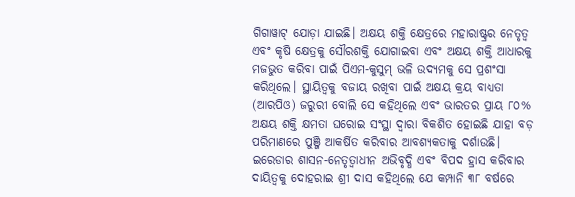ଗିଗାୱାଟ୍ ଯୋଡ଼ା ଯାଇଛି। ଅକ୍ଷୟ ଶକ୍ତି କ୍ଷେତ୍ରରେ ମହାରାଷ୍ଟ୍ରର ନେତୃତ୍ୱ ଏବଂ କୃଷି କ୍ଷେତ୍ରକୁ ସୌରଶକ୍ତି ଯୋଗାଇବା ଏବଂ ଅକ୍ଷୟ ଶକ୍ତି ଆଧାରକୁ ମଜଭୁତ କରିବା ପାଇଁ ପିଏମ-କୁସୁମ୍ ଭଳି ଉଦ୍ୟମକୁ ସେ ପ୍ରଶଂସା କରିଥିଲେ। ସ୍ଥାୟିତ୍ୱକୁ ବଜାୟ ରଖିବା ପାଇଁ ଅକ୍ଷୟ କ୍ରୟ ବାଧ୍ୟତା (ଆରପିଓ) ଜରୁରୀ ବୋଲି ସେ କହିଥିଲେ ଏବଂ ଭାରତର ପ୍ରାୟ ୮୦% ଅକ୍ଷୟ ଶକ୍ତି କ୍ଷମତା ଘରୋଇ ସଂସ୍ଥା ଦ୍ୱାରା ବିକଶିତ ହୋଇଛି ଯାହା ବଡ଼ ପରିମାଣରେ ପୁଞ୍ଜି ଆକର୍ଷିତ କରିବାର ଆବଶ୍ୟକତାକୁ ଦର୍ଶାଉଛି।
ଇରେଡାର ଶାସନ-ନେତୃତ୍ୱାଧୀନ ଅଭିବୃଦ୍ଧି ଏବଂ ବିପଦ ହ୍ରାସ କରିବାର ଦାୟିତ୍ୱକୁ ଦୋହରାଇ ଶ୍ରୀ ଦାସ କହିଥିଲେ ଯେ କମ୍ପାନି ୩୮ ବର୍ଷରେ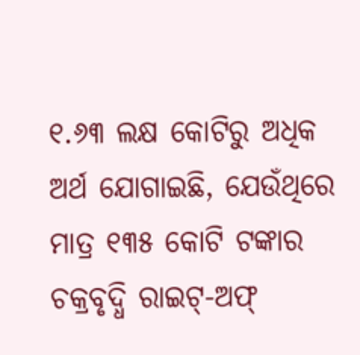୧.୬୩ ଲକ୍ଷ କୋଟିରୁ ଅଧିକ ଅର୍ଥ ଯୋଗାଇଛି, ଯେଉଁଥିରେ ମାତ୍ର ୧୩୫ କୋଟି ଟଙ୍କାର ଚକ୍ରବୃଦ୍ଧି ରାଇଟ୍‌-ଅଫ୍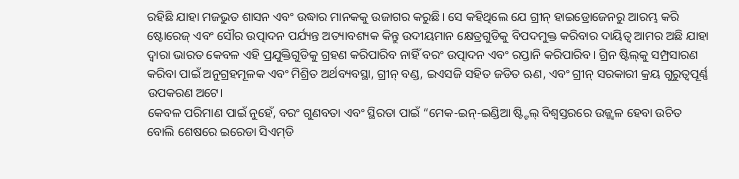ରହିଛି ଯାହା ମଜଭୁତ ଶାସନ ଏବଂ ଉଦ୍ଧାର ମାନକକୁ ଉଜାଗର କରୁଛି। ସେ କହିଥିଲେ ଯେ ଗ୍ରୀନ୍ ହାଇଡ୍ରୋଜେନରୁ ଆରମ୍ଭ କରି ଷ୍ଟୋରେଜ୍ ଏବଂ ସୌର ଉତ୍ପାଦନ ପର୍ଯ୍ୟନ୍ତ ଅତ୍ୟାବଶ୍ୟକ କିନ୍ତୁ ଉଦୀୟମାନ କ୍ଷେତ୍ରଗୁଡିକୁ ବିପଦମୁକ୍ତ କରିବାର ଦାୟିତ୍ୱ ଆମର ଅଛି ଯାହା ଦ୍ୱାରା ଭାରତ କେବଳ ଏହି ପ୍ରଯୁକ୍ତିଗୁଡିକୁ ଗ୍ରହଣ କରିପାରିବ ନାହିଁ ବରଂ ଉତ୍ପାଦନ ଏବଂ ରପ୍ତାନି କରିପାରିବ। ଗ୍ରିନ ଷ୍ଟିଲ୍‌କୁ ସମ୍ପ୍ରସାରଣ କରିବା ପାଇଁ ଅନୁଗ୍ରହମୂଳକ ଏବଂ ମିଶ୍ରିତ ଅର୍ଥବ୍ୟବସ୍ଥା, ଗ୍ରୀନ୍ ବଣ୍ଡ, ଇଏସଜି ସହିତ ଜଡିତ ଋଣ, ଏବଂ ଗ୍ରୀନ୍ ସରକାରୀ କ୍ରୟ ଗୁରୁତ୍ୱପୂର୍ଣ୍ଣ ଉପକରଣ ଅଟେ।
କେବଳ ପରିମାଣ ପାଇଁ ନୁହେଁ, ବରଂ ଗୁଣବତା ଏବଂ ସ୍ଥିରତା ପାଇଁ “ମେକ-ଇନ୍‌-ଇଣ୍ଡିଆ ଷ୍ଟ୍ଟିଲ୍ ବିଶ୍ୱସ୍ତରରେ ଉଜ୍ଜ୍ୱଳ ହେବା ଉଚିତ ବୋଲି ଶେଷରେ ଇରେଡା ସିଏମ୍‌ଡି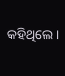କହିଥିଲେ।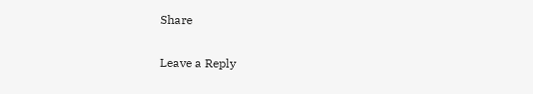Share

Leave a Reply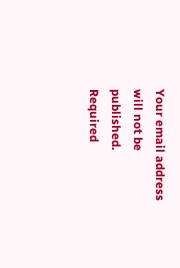Your email address will not be published. Required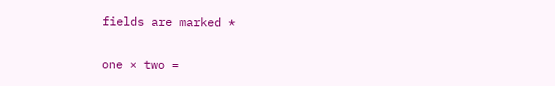fields are marked *

one × two =